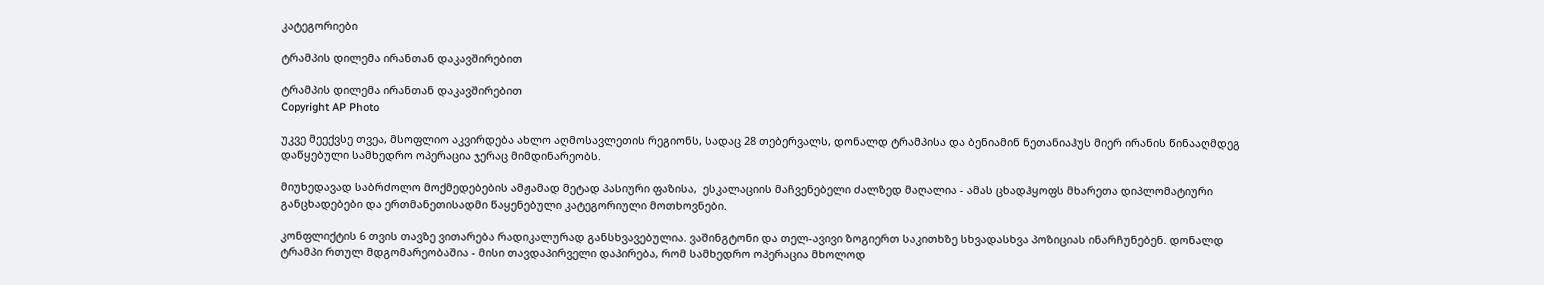კატეგორიები

ტრამპის დილემა ირანთან დაკავშირებით

ტრამპის დილემა ირანთან დაკავშირებით
Copyright AP Photo

უკვე მეექვსე თვეა, მსოფლიო აკვირდება ახლო აღმოსავლეთის რეგიონს, სადაც 28 თებერვალს, დონალდ ტრამპისა და ბენიამინ ნეთანიაჰუს მიერ ირანის წინააღმდეგ დაწყებული სამხედრო ოპერაცია ჯერაც მიმდინარეობს.

მიუხედავად საბრძოლო მოქმედებების ამჟამად მეტად პასიური ფაზისა,  ესკალაციის მაჩვენებელი ძალზედ მაღალია - ამას ცხადჰყოფს მხარეთა დიპლომატიური განცხადებები და ერთმანეთისადმი წაყენებული კატეგორიული მოთხოვნები.

კონფლიქტის 6 თვის თავზე ვითარება რადიკალურად განსხვავებულია. ვაშინგტონი და თელ-ავივი ზოგიერთ საკითხზე სხვადასხვა პოზიციას ინარჩუნებენ. დონალდ ტრამპი რთულ მდგომარეობაშია - მისი თავდაპირველი დაპირება, რომ სამხედრო ოპერაცია მხოლოდ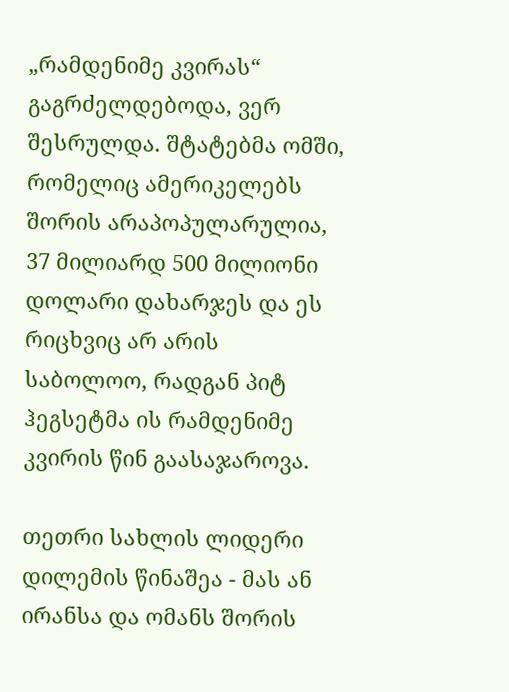„რამდენიმე კვირას“ გაგრძელდებოდა, ვერ შესრულდა. შტატებმა ომში, რომელიც ამერიკელებს შორის არაპოპულარულია, 37 მილიარდ 500 მილიონი დოლარი დახარჯეს და ეს რიცხვიც არ არის საბოლოო, რადგან პიტ ჰეგსეტმა ის რამდენიმე კვირის წინ გაასაჯაროვა.

თეთრი სახლის ლიდერი დილემის წინაშეა - მას ან ირანსა და ომანს შორის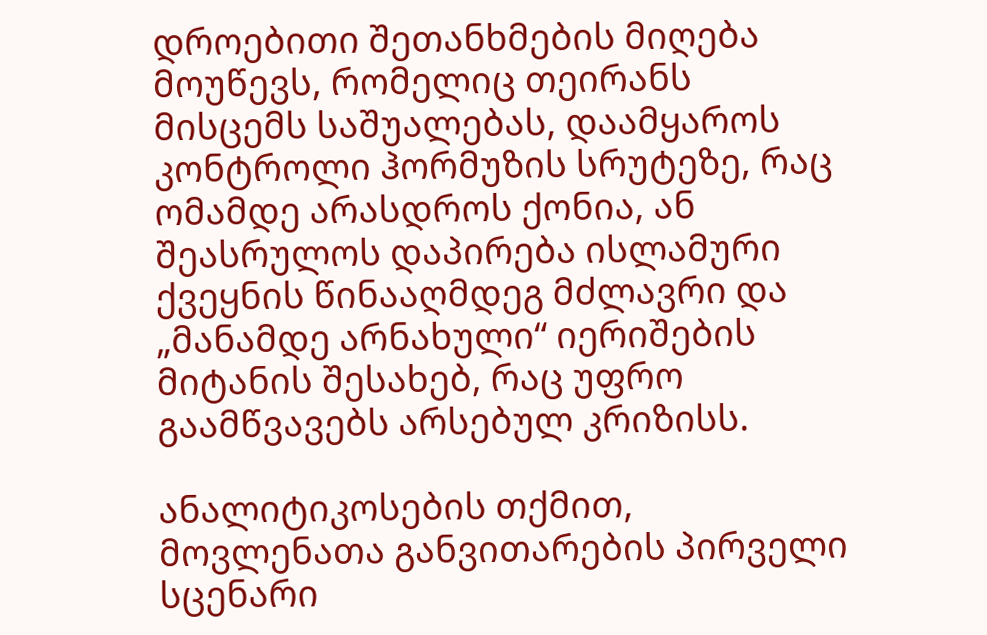დროებითი შეთანხმების მიღება მოუწევს, რომელიც თეირანს მისცემს საშუალებას, დაამყაროს კონტროლი ჰორმუზის სრუტეზე, რაც ომამდე არასდროს ქონია, ან შეასრულოს დაპირება ისლამური ქვეყნის წინააღმდეგ მძლავრი და „მანამდე არნახული“ იერიშების მიტანის შესახებ, რაც უფრო გაამწვავებს არსებულ კრიზისს.

ანალიტიკოსების თქმით, მოვლენათა განვითარების პირველი სცენარი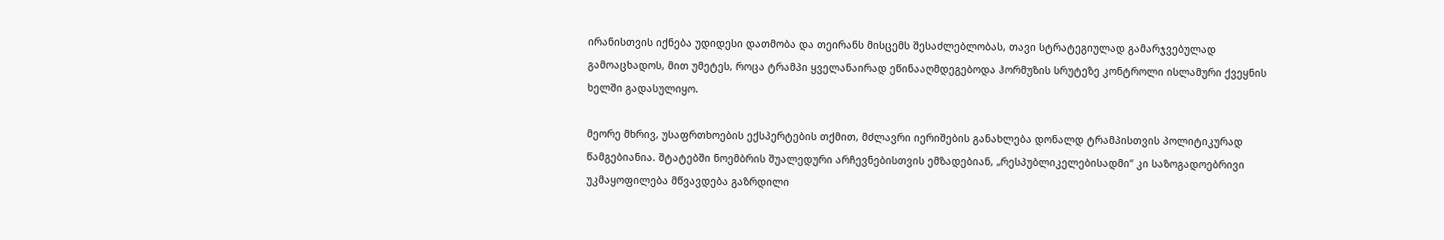ირანისთვის იქნება უდიდესი დათმობა და თეირანს მისცემს შესაძლებლობას, თავი სტრატეგიულად გამარჯვებულად გამოაცხადოს, მით უმეტეს, როცა ტრამპი ყველანაირად ეწინააღმდეგებოდა ჰორმუზის სრუტეზე კონტროლი ისლამური ქვეყნის ხელში გადასულიყო.

მეორე მხრივ, უსაფრთხოების ექსპერტების თქმით, მძლავრი იერიშების განახლება დონალდ ტრამპისთვის პოლიტიკურად წამგებიანია. შტატებში ნოემბრის შუალედური არჩევნებისთვის ემზადებიან, „რესპუბლიკელებისადმი“ კი საზოგადოებრივი უკმაყოფილება მწვავდება გაზრდილი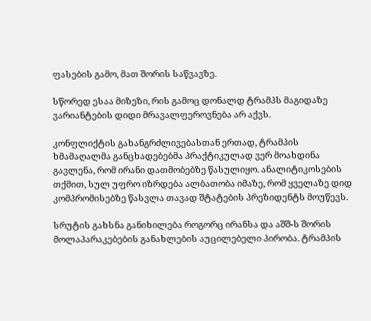ფასების გამო, მათ შორის საწვავზე.

სწორედ ესაა მიზეზი, რის გამოც დონალდ ტრამპს მაგიდაზე ვარიანტების დიდი მრავალფეროვნება არ აქვს.

კონფლიქტის გახანგრძლივებასთან ერთად, ტრამპის ხმამაღალმა განცხადებებმა პრაქტიკულად ვერ მოახდინა გავლენა, რომ ირანი დათმობებზე წასულიყო. ანალიტიკოსების თქმით, სულ უფრო იზრდება ალბათობა იმაზე, რომ ყველაზე დიდ კომპრომისებზე წასვლა თავად შტატების პრეზიდენტს მოუწევს.

სრუტის გახსნა განიხილება როგორც ირანსა და აშშ-ს შორის მოლაპარაკებების განახლების აუცილებელი პირობა. ტრამპის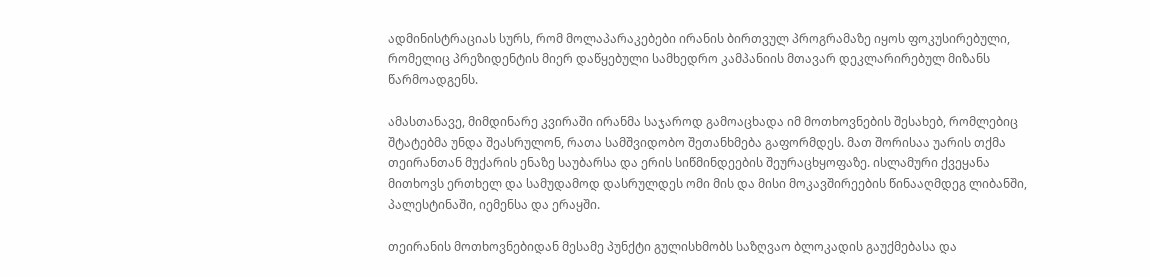ადმინისტრაციას სურს, რომ მოლაპარაკებები ირანის ბირთვულ პროგრამაზე იყოს ფოკუსირებული, რომელიც პრეზიდენტის მიერ დაწყებული სამხედრო კამპანიის მთავარ დეკლარირებულ მიზანს წარმოადგენს.

ამასთანავე, მიმდინარე კვირაში ირანმა საჯაროდ გამოაცხადა იმ მოთხოვნების შესახებ, რომლებიც შტატებმა უნდა შეასრულონ, რათა სამშვიდობო შეთანხმება გაფორმდეს. მათ შორისაა უარის თქმა თეირანთან მუქარის ენაზე საუბარსა და ერის სიწმინდეების შეურაცხყოფაზე. ისლამური ქვეყანა მითხოვს ერთხელ და სამუდამოდ დასრულდეს ომი მის და მისი მოკავშირეების წინააღმდეგ ლიბანში, პალესტინაში, იემენსა და ერაყში.

თეირანის მოთხოვნებიდან მესამე პუნქტი გულისხმობს საზღვაო ბლოკადის გაუქმებასა და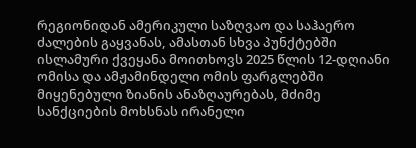რეგიონიდან ამერიკული საზღვაო და საჰაერო ძალების გაყვანას, ამასთან სხვა პუნქტებში ისლამური ქვეყანა მოითხოვს 2025 წლის 12-დღიანი ომისა და ამჟამინდელი ომის ფარგლებში მიყენებული ზიანის ანაზღაურებას, მძიმე სანქციების მოხსნას ირანელი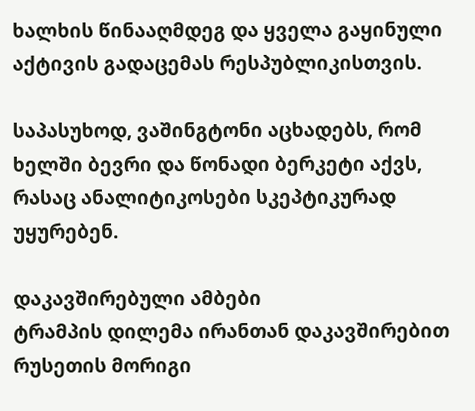ხალხის წინააღმდეგ და ყველა გაყინული აქტივის გადაცემას რესპუბლიკისთვის.

საპასუხოდ, ვაშინგტონი აცხადებს, რომ ხელში ბევრი და წონადი ბერკეტი აქვს, რასაც ანალიტიკოსები სკეპტიკურად უყურებენ.

დაკავშირებული ამბები
ტრამპის დილემა ირანთან დაკავშირებით რუსეთის მორიგი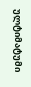ულტიმატუმი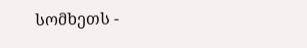სომხეთს -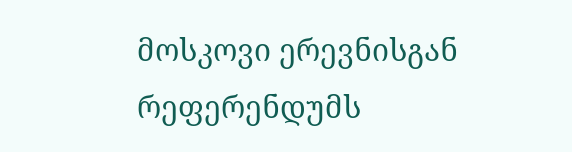მოსკოვი ერევნისგან რეფერენდუმს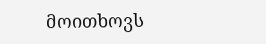მოითხოვს